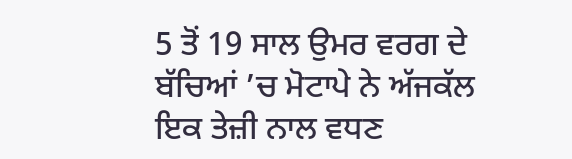5 ਤੋਂ 19 ਸਾਲ ਉਮਰ ਵਰਗ ਦੇ ਬੱਚਿਆਂ ’ਚ ਮੋਟਾਪੇ ਨੇ ਅੱਜਕੱਲ ਇਕ ਤੇਜ਼ੀ ਨਾਲ ਵਧਣ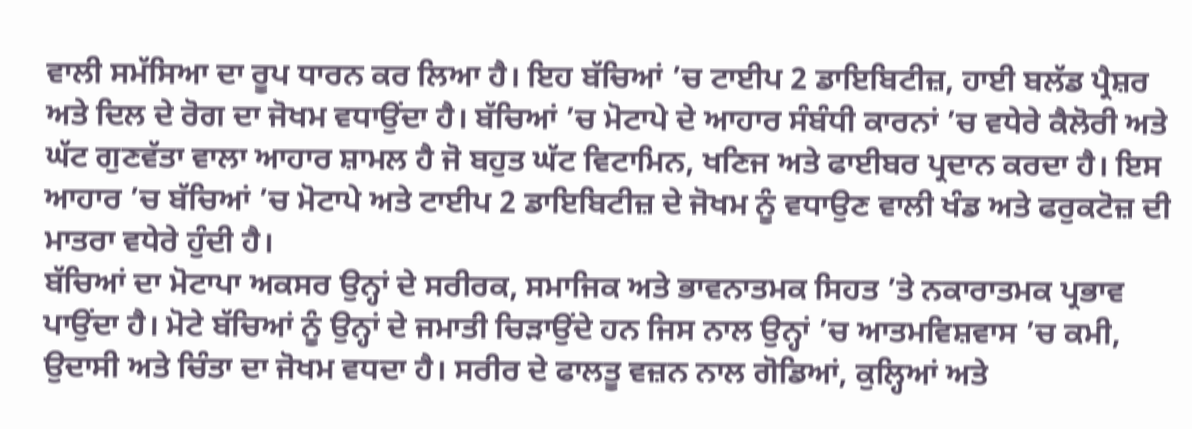ਵਾਲੀ ਸਮੱਸਿਆ ਦਾ ਰੂਪ ਧਾਰਨ ਕਰ ਲਿਆ ਹੈ। ਇਹ ਬੱਚਿਆਂ ’ਚ ਟਾਈਪ 2 ਡਾਇਬਿਟੀਜ਼, ਹਾਈ ਬਲੱਡ ਪ੍ਰੈਸ਼ਰ ਅਤੇ ਦਿਲ ਦੇ ਰੋਗ ਦਾ ਜੋਖਮ ਵਧਾਉਂਦਾ ਹੈ। ਬੱਚਿਆਂ ’ਚ ਮੋਟਾਪੇ ਦੇ ਆਹਾਰ ਸੰਬੰਧੀ ਕਾਰਨਾਂ ’ਚ ਵਧੇਰੇ ਕੈਲੋਰੀ ਅਤੇ ਘੱਟ ਗੁਣਵੱਤਾ ਵਾਲਾ ਆਹਾਰ ਸ਼ਾਮਲ ਹੈ ਜੋ ਬਹੁਤ ਘੱਟ ਵਿਟਾਮਿਨ, ਖਣਿਜ ਅਤੇ ਫਾਈਬਰ ਪ੍ਰਦਾਨ ਕਰਦਾ ਹੈ। ਇਸ ਆਹਾਰ ’ਚ ਬੱਚਿਆਂ ’ਚ ਮੋਟਾਪੇ ਅਤੇ ਟਾਈਪ 2 ਡਾਇਬਿਟੀਜ਼ ਦੇ ਜੋਖਮ ਨੂੰ ਵਧਾਉਣ ਵਾਲੀ ਖੰਡ ਅਤੇ ਫਰੁਕਟੋਜ਼ ਦੀ ਮਾਤਰਾ ਵਧੇਰੇ ਹੁੰਦੀ ਹੈ।
ਬੱਚਿਆਂ ਦਾ ਮੋਟਾਪਾ ਅਕਸਰ ਉਨ੍ਹਾਂ ਦੇ ਸਰੀਰਕ, ਸਮਾਜਿਕ ਅਤੇ ਭਾਵਨਾਤਮਕ ਸਿਹਤ ’ਤੇ ਨਕਾਰਾਤਮਕ ਪ੍ਰਭਾਵ ਪਾਉਂਦਾ ਹੈ। ਮੋਟੇ ਬੱਚਿਆਂ ਨੂੰ ਉਨ੍ਹਾਂ ਦੇ ਜਮਾਤੀ ਚਿੜਾਉਂਦੇ ਹਨ ਜਿਸ ਨਾਲ ਉਨ੍ਹਾਂ ’ਚ ਆਤਮਵਿਸ਼ਵਾਸ ’ਚ ਕਮੀ, ਉਦਾਸੀ ਅਤੇ ਚਿੰਤਾ ਦਾ ਜੋਖਮ ਵਧਦਾ ਹੈ। ਸਰੀਰ ਦੇ ਫਾਲਤੂ ਵਜ਼ਨ ਨਾਲ ਗੋਡਿਆਂ, ਕੁਲ੍ਹਿਆਂ ਅਤੇ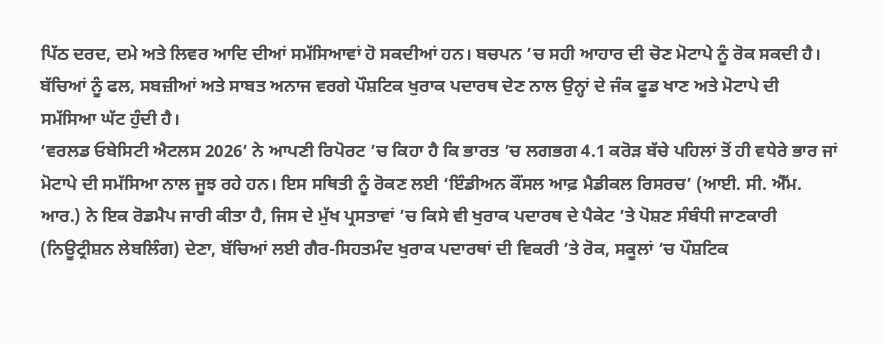ਪਿੱਠ ਦਰਦ, ਦਮੇ ਅਤੇ ਲਿਵਰ ਆਦਿ ਦੀਆਂ ਸਮੱਸਿਆਵਾਂ ਹੋ ਸਕਦੀਆਂ ਹਨ। ਬਚਪਨ ’ਚ ਸਹੀ ਆਹਾਰ ਦੀ ਚੋਣ ਮੋਟਾਪੇ ਨੂੰ ਰੋਕ ਸਕਦੀ ਹੈ। ਬੱਚਿਆਂ ਨੂੰ ਫਲ, ਸਬਜ਼ੀਆਂ ਅਤੇ ਸਾਬਤ ਅਨਾਜ ਵਰਗੇ ਪੌਸ਼ਟਿਕ ਖੁਰਾਕ ਪਦਾਰਥ ਦੇਣ ਨਾਲ ਉਨ੍ਹਾਂ ਦੇ ਜੰਕ ਫੂਡ ਖਾਣ ਅਤੇ ਮੋਟਾਪੇ ਦੀ ਸਮੱਸਿਆ ਘੱਟ ਹੁੰਦੀ ਹੈ।
‘ਵਰਲਡ ਓਬੇਸਿਟੀ ਐਟਲਸ 2026’ ਨੇ ਆਪਣੀ ਰਿਪੋਰਟ ’ਚ ਕਿਹਾ ਹੈ ਕਿ ਭਾਰਤ ’ਚ ਲਗਭਗ 4.1 ਕਰੋੜ ਬੱਚੇ ਪਹਿਲਾਂ ਤੋਂ ਹੀ ਵਧੇਰੇ ਭਾਰ ਜਾਂ ਮੋਟਾਪੇ ਦੀ ਸਮੱਸਿਆ ਨਾਲ ਜੂਝ ਰਹੇ ਹਨ। ਇਸ ਸਥਿਤੀ ਨੂੰ ਰੋਕਣ ਲਈ ‘ਇੰਡੀਅਨ ਕੌਂਸਲ ਆਫ਼ ਮੈਡੀਕਲ ਰਿਸਰਚ’ (ਆਈ. ਸੀ. ਐੱਮ. ਆਰ.) ਨੇ ਇਕ ਰੋਡਮੈਪ ਜਾਰੀ ਕੀਤਾ ਹੈ, ਜਿਸ ਦੇ ਮੁੱਖ ਪ੍ਰਸਤਾਵਾਂ ’ਚ ਕਿਸੇ ਵੀ ਖੁਰਾਕ ਪਦਾਰਥ ਦੇ ਪੈਕੇਟ ’ਤੇ ਪੋਸ਼ਣ ਸੰਬੰਧੀ ਜਾਣਕਾਰੀ (ਨਿਊਟ੍ਰੀਸ਼ਨ ਲੇਬਲਿੰਗ) ਦੇਣਾ, ਬੱਚਿਆਂ ਲਈ ਗੈਰ-ਸਿਹਤਮੰਦ ਖੁਰਾਕ ਪਦਾਰਥਾਂ ਦੀ ਵਿਕਰੀ ’ਤੇ ਰੋਕ, ਸਕੂਲਾਂ ’ਚ ਪੌਸ਼ਟਿਕ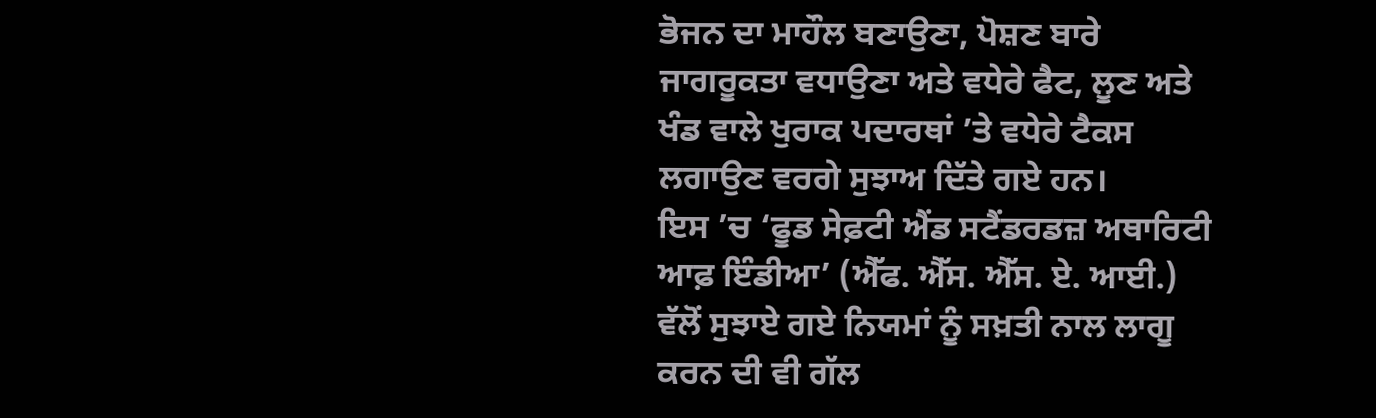ਭੋਜਨ ਦਾ ਮਾਹੌਲ ਬਣਾਉਣਾ, ਪੋਸ਼ਣ ਬਾਰੇ ਜਾਗਰੂਕਤਾ ਵਧਾਉਣਾ ਅਤੇ ਵਧੇਰੇ ਫੈਟ, ਲੂਣ ਅਤੇ ਖੰਡ ਵਾਲੇ ਖੁਰਾਕ ਪਦਾਰਥਾਂ ’ਤੇ ਵਧੇਰੇ ਟੈਕਸ ਲਗਾਉਣ ਵਰਗੇ ਸੁਝਾਅ ਦਿੱਤੇ ਗਏ ਹਨ।
ਇਸ ’ਚ ‘ਫੂਡ ਸੇਫ਼ਟੀ ਐਂਡ ਸਟੈਂਡਰਡਜ਼ ਅਥਾਰਿਟੀ ਆਫ਼ ਇੰਡੀਆ’ (ਐੱਫ. ਐੱਸ. ਐੱਸ. ਏ. ਆਈ.) ਵੱਲੋਂ ਸੁਝਾਏ ਗਏ ਨਿਯਮਾਂ ਨੂੰ ਸਖ਼ਤੀ ਨਾਲ ਲਾਗੂ ਕਰਨ ਦੀ ਵੀ ਗੱਲ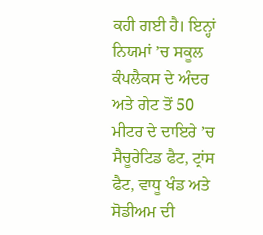ਕਹੀ ਗਈ ਹੈ। ਇਨ੍ਹਾਂ ਨਿਯਮਾਂ ’ਚ ਸਕੂਲ ਕੰਪਲੈਕਸ ਦੇ ਅੰਦਰ ਅਤੇ ਗੇਟ ਤੋਂ 50 ਮੀਟਰ ਦੇ ਦਾਇਰੇ ’ਚ ਸੈਚੂਰੇਟਿਡ ਫੈਟ, ਟ੍ਰਾਂਸ ਫੈਟ, ਵਾਧੂ ਖੰਡ ਅਤੇ ਸੋਡੀਅਮ ਦੀ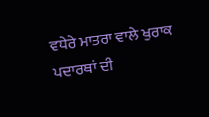ਵਧੇਰੇ ਮਾਤਰਾ ਵਾਲੇ ਖੁਰਾਕ ਪਦਾਰਥਾਂ ਦੀ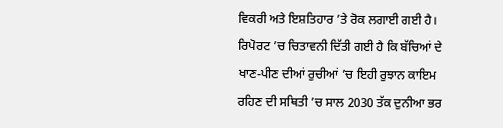ਵਿਕਰੀ ਅਤੇ ਇਸ਼ਤਿਹਾਰ ’ਤੇ ਰੋਕ ਲਗਾਈ ਗਈ ਹੈ।
ਰਿਪੋਰਟ ’ਚ ਚਿਤਾਵਨੀ ਦਿੱਤੀ ਗਈ ਹੈ ਕਿ ਬੱਚਿਆਂ ਦੇ ਖਾਣ-ਪੀਣ ਦੀਆਂ ਰੁਚੀਆਂ ’ਚ ਇਹੀ ਰੁਝਾਨ ਕਾਇਮ ਰਹਿਣ ਦੀ ਸਥਿਤੀ ’ਚ ਸਾਲ 2030 ਤੱਕ ਦੁਨੀਆ ਭਰ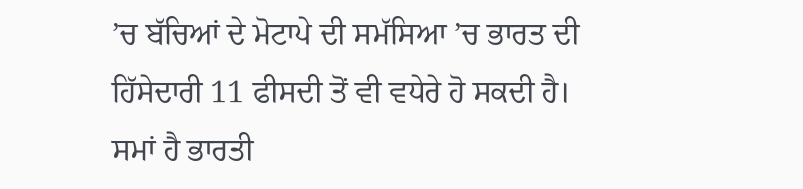’ਚ ਬੱਚਿਆਂ ਦੇ ਮੋਟਾਪੇ ਦੀ ਸਮੱਸਿਆ ’ਚ ਭਾਰਤ ਦੀ ਹਿੱਸੇਦਾਰੀ 11 ਫੀਸਦੀ ਤੋਂ ਵੀ ਵਧੇਰੇ ਹੋ ਸਕਦੀ ਹੈ।
ਸਮਾਂ ਹੈ ਭਾਰਤੀ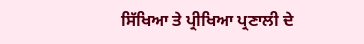ਸਿੱਖਿਆ ਤੇ ਪ੍ਰੀਖਿਆ ਪ੍ਰਣਾਲੀ ਦੇ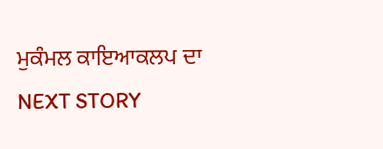ਮੁਕੰਮਲ ਕਾਇਆਕਲਪ ਦਾ
NEXT STORY